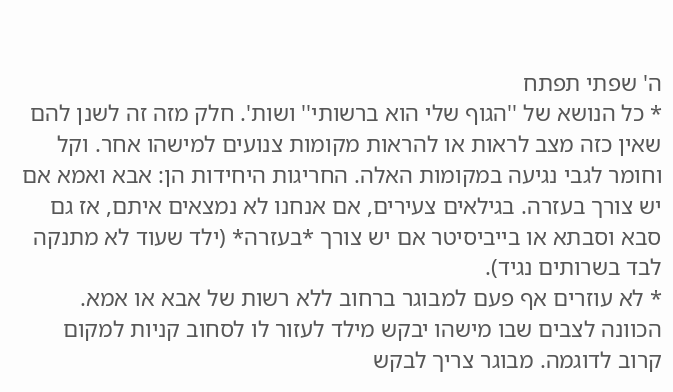ה' שפתי תפתח
* כל הנושא של ''הגוף שלי הוא ברשותי'' ושות'. חלק מזה זה לשנן להם שאין כזה מצב לראות או להראות מקומות צנועים למישהו אחר. וקל וחומר לגבי נגיעה במקומות האלה. החריגות היחידות הן: אבא ואמא אם יש צורך בעזרה. בגילאים צעירים, אם אנחנו לא נמצאים איתם, אז גם סבא וסבתא או בייביסיטר אם יש צורך *בעזרה* (ילד שעוד לא מתנקה לבד בשרותים נגיד).
* לא עוזרים אף פעם למבוגר ברחוב ללא רשות של אבא או אמא. הכוונה לצבים שבו מישהו יבקש מילד לעזור לו לסחוב קניות למקום קרוב לדוגמה. מבוגר צריך לבקש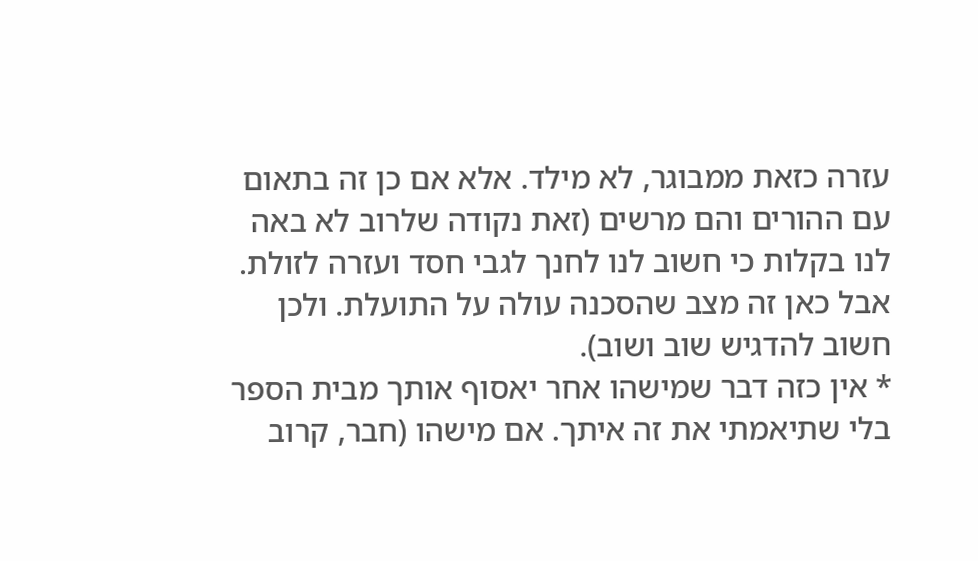עזרה כזאת ממבוגר, לא מילד. אלא אם כן זה בתאום עם ההורים והם מרשים (זאת נקודה שלרוב לא באה לנו בקלות כי חשוב לנו לחנך לגבי חסד ועזרה לזולת. אבל כאן זה מצב שהסכנה עולה על התועלת. ולכן חשוב להדגיש שוב ושוב).
* אין כזה דבר שמישהו אחר יאסוף אותך מבית הספר בלי שתיאמתי את זה איתך. אם מישהו (חבר, קרוב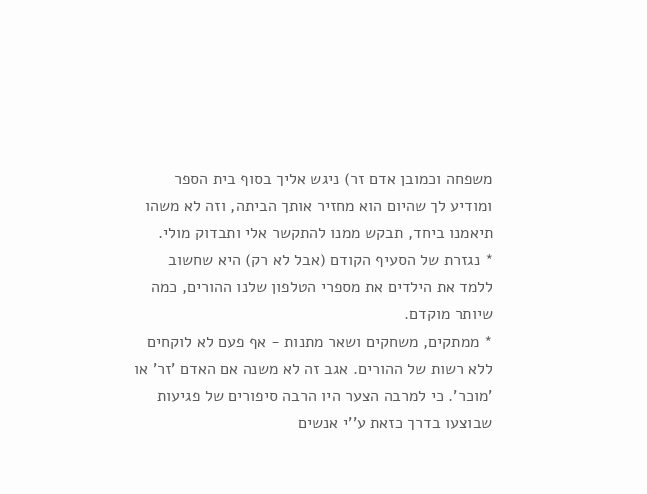משפחה וכמובן אדם זר) ניגש אליך בסוף בית הספר ומודיע לך שהיום הוא מחזיר אותך הביתה, וזה לא משהו תיאמנו ביחד, תבקש ממנו להתקשר אלי ותבדוק מולי.
* נגזרת של הסעיף הקודם (אבל לא רק) היא שחשוב ללמד את הילדים את מספרי הטלפון שלנו ההורים, כמה שיותר מוקדם.
* ממתקים, משחקים ושאר מתנות - אף פעם לא לוקחים ללא רשות של ההורים. אגב זה לא משנה אם האדם 'זר' או 'מוכר'. כי למרבה הצער היו הרבה סיפורים של פגיעות שבוצעו בדרך כזאת ע''י אנשים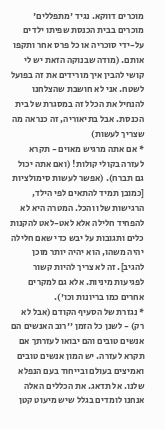מוכרים דווקא. נגיד 'מתפללים' מוכרים בבית הכנסת שפיתו ילדים על-ידי סוכריה או כל פרס אחר ותקפו אותם. (מודה שבנוקה הזאת יש לי קושי להבין איך מורידים את זה בפועל לשטח. אני לא חושבת שהצלחנו להנחיל את הכלל זה במסגרת של בית הכנסת. אבל בתיאוריה, זה כנראה מה שצריך לעשות)
* אם אתה מרגיש מאוים - תקרא לעזרה בקולי קולות! (ואם אתה יכול גם תברח). (אפשר לעשות סימולציות [כמובן תמיד להתאים לפי הילד, הרגישות שלו והכל. המטרה היא לא להפחיד חלילה אלא לאט-לאט להקנות כלים ותגובות על יבש כדי שאם חלילה יהיה משהו, הוא יהיה יותר מוכן להגיב]. זה לא צריך להיות קשור לפגיעות מיניות. אלא גם למקרים אחרים כמו בריונות וכו').
* נגזרת של הסעיף הקודם (אבל לא רק) - לשנן כל הזמן ''רוב האנשים הם אנשים טובים והם יבואו לעזרתך אם תקרא לעזרה. יש המון אנשים טובים ואמיצים בעולם ובייחוד בעם הנפלא שלנו. אל תדאג. את הכללים האלה אנחנו לומדים בגלל שיש מיעוט קטן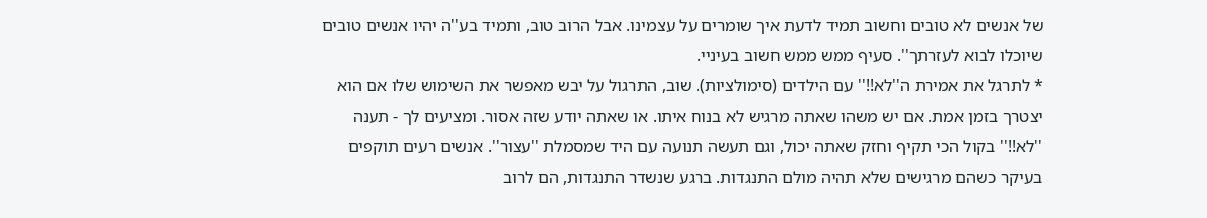של אנשים לא טובים וחשוב תמיד לדעת איך שומרים על עצמינו. אבל הרוב טוב, ותמיד בע''ה יהיו אנשים טובים שיוכלו לבוא לעזרתך''. סעיף ממש ממש חשוב בעיניי.
* לתרגל את אמירת ה''לא!!'' עם הילדים (סימולציות). שוב, התרגול על יבש מאפשר את השימוש שלו אם הוא יצטרך בזמן אמת. אם יש משהו שאתה מרגיש לא בנוח איתו. או שאתה יודע שזה אסור. ומציעים לך - תענה ''לא!!'' בקול הכי תקיף וחזק שאתה יכול, וגם תעשה תנועה עם היד שמסמלת ''עצור''. אנשים רעים תוקפים בעיקר כשהם מרגישים שלא תהיה מולם התנגדות. ברגע שנשדר התנגדות, הם לרוב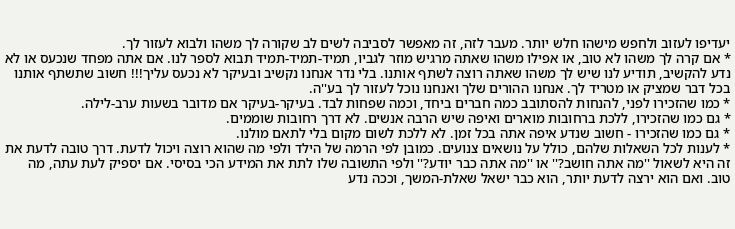יעדיפו לעזוב ולחפש מישהו חלש יותר. מעבר לזה, זה מאפשר לסביבה לשים לב שקורה לך משהו ולבוא לעזור לך.
* אם קרה לך משהו לא טוב, או אפילו משהו שאתה מרגיש מוזר לגביו, תמיד-תמיד-תמיד תבוא לספר לנו. אם אתה מפחד שנכעס או לא נדע להקשיב, תודיע לנו שיש לך משהו שאתה רוצה לשתף אותנו. בלי נדר אנחנו נקשיב ובעיקר לא נכעס עליך!!! חשוב שתשתף אותנו בכל דבר שמציק או מטריד לך. אנחנו ההורים שלך ואנחנו נוכל לעזור לך בע''ה.
* כמו שהזכירו לפני, להנחות להסתובב כמה חברים ביחד, וכמה שפחות לבד. בעיקר-בעיקר אם מדובר בשעות ערב-לילה.
* גם כמו שהזכירו, ללכת ברחובות מוארים ואיפה שיש הרבה אנשים. לא דרך רחובות שוממים.
* גם כמו שהזכירו - חשוב שנדע איפה אתה בכל זמן. לא ללכת לשום מקום בלי לתאם מולנו.
* לענות לכל השאלות שלהם, כולל על נושאים צנועים. כמובן לפי הרמה של הילד ולפי מה שהוא רוצה ויכול לדעת. דרך טובה לדעת את זה היא לשאול ''מה אתה חושב?'' או ''מה אתה כבר יודע?'' ולפי התשובה שלו לתת את המידע הכי בסיסי. אם יספיק לעת עתה, מה טוב. ואם הוא ירצה לדעת יותר, הוא כבר ישאל שאלת-המשך, וככה נדע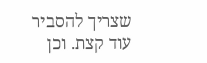שצריך להסביר עוד קצת. וכן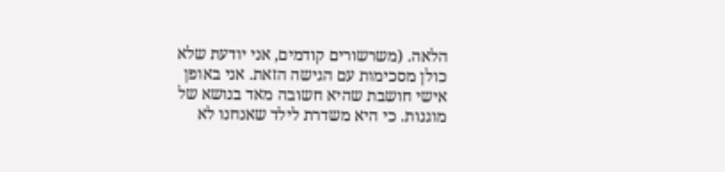הלאה. (משרשורים קודמים, אני יודעת שלא כולן מסכימות עם הגישה הזאת. אני באופן אישי חושבת שהיא חשובה מאד בנושא של מוגנות. כי היא משדרת לילד שאנחנו לא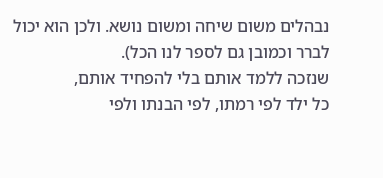נבהלים משום שיחה ומשום נושא. ולכן הוא יכול לברר וכמובן גם לספר לנו הכל).
שנזכה ללמד אותם בלי להפחיד אותם,
כל ילד לפי רמתו, לפי הבנתו ולפי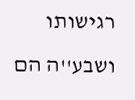רגישותו
ושבע''ה הם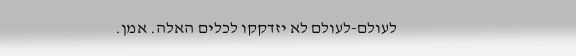לעולם-לעולם לא יזדקקו לכלים האלה. אמן.